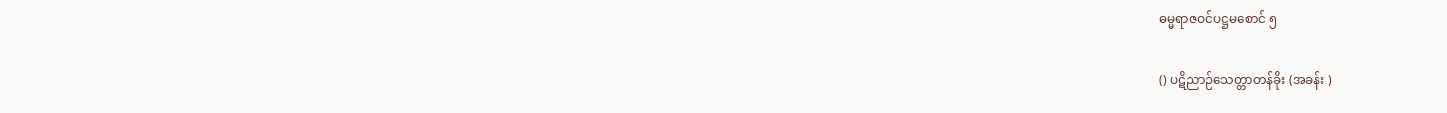ဓမ္မရာဇဝင်ပဋ္ဌမစောင် ၅

() ပဋိညာဉ်သေတ္တာတန်ခိုး (အခန်း )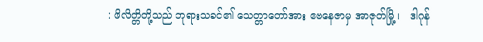: ဖိလိတ္တိတို့သည် ဘုရားသခင်၏ သေတ္တာတော်အား ဧဗနေဇာမှ အာဇုတ်မြို့ ၊   ဒါဂုန်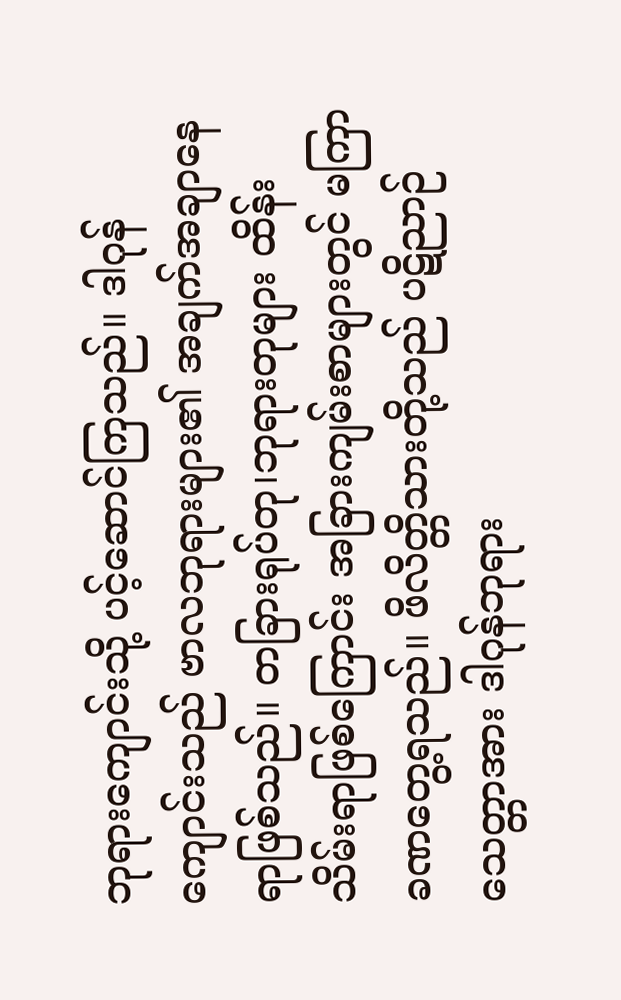ဘုရားကျောင်းသို့ ပင့်ဆောင်ကြသည်။ ဒါဂုန်ကျောင်းသည် ဗာလဘုရားများ၏ အချက်အချာနေရာဖြစ်သည်။ တခြားရုပ်တု၊ဘုရားတုများ ထိန်းသိမ်းရာဖြစ်ကြောင်း အခြားကျမ်းစာများတွင် မကြာခဏတွေ့ရသည်။ ဖိလိတ္တိသားတို့သည် ပဋိညာဉ်သေတ္တာအား ဒါဂုန်ဘုရား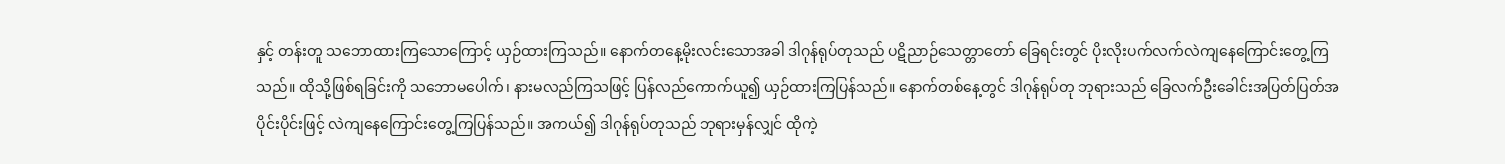နှင့် တန်းတူ သဘောထားကြသောကြောင့် ယှဉ်ထားကြသည်။ နောက်တနေ့မိုးလင်းသောအခါ ဒါဂုန်ရုပ်တုသည် ပဋိညာဉ်သေတ္တာတော် ခြေရင်းတွင် ပိုးလိုးပက်လက်လဲကျနေကြောင်းတွေ့ကြသည်။ ထိုသို့ဖြစ်ရခြင်းကို သဘောမပေါက်၊ နားမလည်ကြသဖြင့် ပြန်လည်ကောက်ယူ၍ ယှဉ်ထားကြပြန်သည်။ နောက်တစ်နေ့တွင် ဒါဂုန်ရုပ်တု ဘုရားသည် ခြေလက်ဦးခေါင်းအပြတ်ပြတ်အပိုင်းပိုင်းဖြင့် လဲကျနေကြောင်းတွေ့ကြပြန်သည်။ အကယ်၍ ဒါဂုန်ရုပ်တုသည် ဘုရားမှန်လျှင် ထိုကဲ့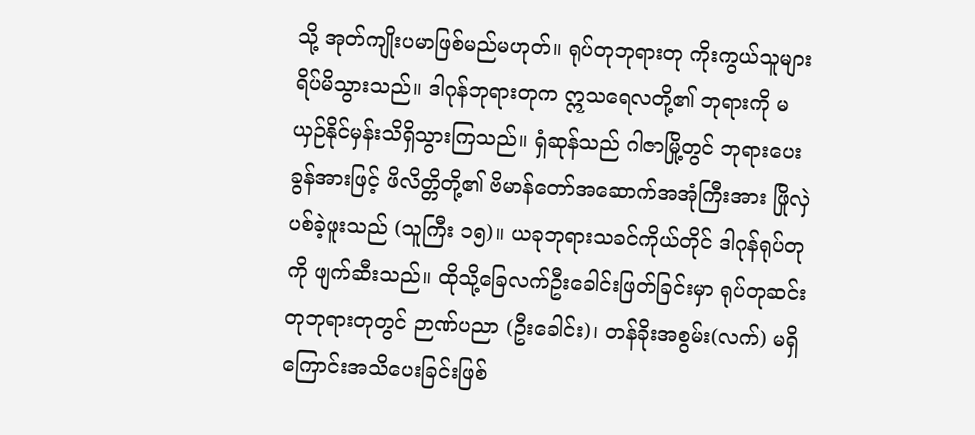သို့ အုတ်ကျိုးပမာဖြစ်မည်မဟုတ်။ ရုပ်တုဘုရားတု ကိုးကွယ်သူများ ရိပ်မိသွားသည်။ ဒါဂုန်ဘုရားတုက ဣသရေလတို့၏ ဘုရားကို မယှဉ်နိုင်မှန်းသိရှိသွားကြသည်။ ရှံဆုန်သည် ဂါဇာမြို့တွင် ဘုရားပေးခွန်အားဖြင့် ဖိလိတ္တိတို့၏ ဗိမာန်တော်အဆောက်အအုံကြီးအား ဖြိုလှဲပစ်ခဲ့ဖူးသည် (သူကြီး ၁၅)။ ယခုဘုရားသခင်ကိုယ်တိုင် ဒါဂုန်ရုပ်တုကို ဖျက်ဆီးသည်။ ထိုသို့ခြေလက်ဦးခေါင်းဖြတ်ခြင်းမှာ ရုပ်တုဆင်းတုဘုရားတုတွင် ဉာဏ်ပညာ (ဦးခေါင်း)၊ တန်ခိုးအစွမ်း(လက်) မရှိကြောင်းအသိပေးခြင်းဖြစ်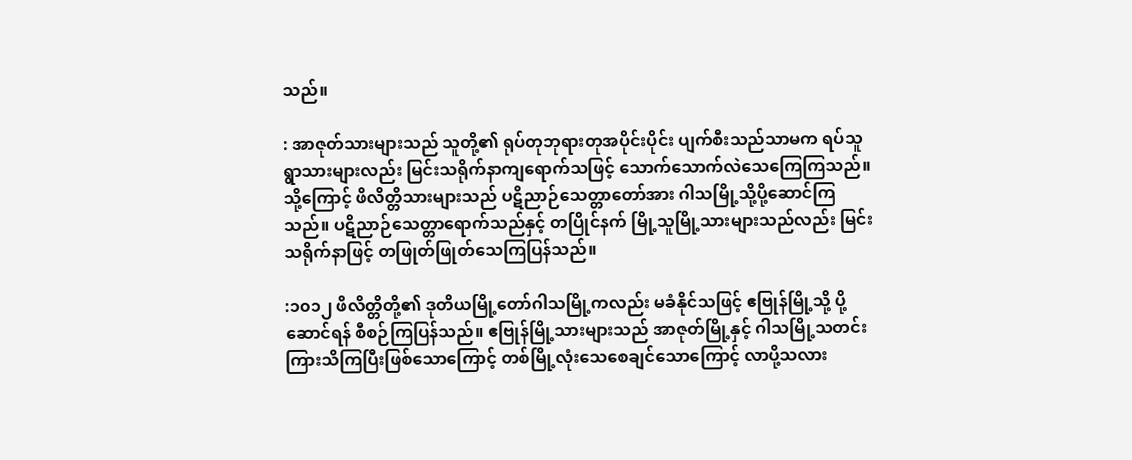သည်။

: အာဇုတ်သားများသည် သူတို့၏ ရုပ်တုဘုရားတုအပိုင်းပိုင်း ပျက်စီးသည်သာမက ရပ်သူရွာသားများလည်း မြင်းသရိုက်နာကျရောက်သဖြင့် သောက်သောက်လဲသေကြေကြသည်။ သို့ကြောင့် ဖိလိတ္တိသားများသည် ပဋိညာဉ်သေတ္တာတော်အား ဂါသမြို့သို့ပို့ဆောင်ကြသည်။ ပဋိညာဉ်သေတ္တာရောက်သည်နှင့် တပြိုင်နက် မြို့သူမြို့သားများသည်လည်း မြင်းသရိုက်နာဖြင့် တဖြုတ်ဖြုတ်သေကြပြန်သည်။

:၁၀၁၂ ဖိလိတ္တိတို့၏ ဒုတိယမြို့တော်ဂါသမြို့ကလည်း မခံနိုင်သဖြင့် ဧဗြုန်မြို့သို့ ပို့ဆောင်ရန် စီစဉ်ကြပြန်သည်။ ဧဗြုန်မြို့သားများသည် အာဇုတ်မြို့နှင့် ဂါသမြို့သတင်းကြားသိကြပြီးဖြစ်သောကြောင့် တစ်မြို့လုံးသေစေချင်သောကြောင့် လာပို့သလား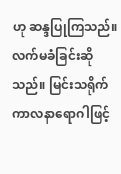ဟု ဆန္ဒပြုကြသည်။ လက်မခံခြင်းဆိုသည်။ မြင်းသရိုက်ကာလနာရောဂါဖြင့်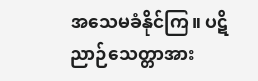အသေမခံနိုင်ကြ။ ပဋိညာဉ်သေတ္တာအား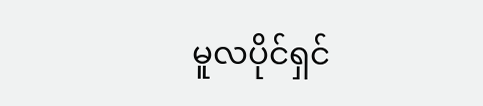မူလပိုင်ရှင်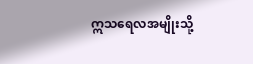ဣသရေလအမျိုးသို့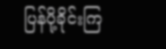ပြန်ပို့ခိုင်းကြ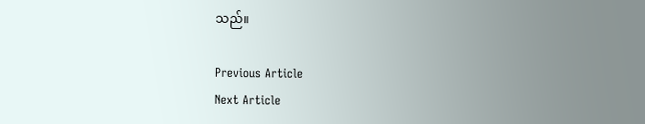သည်။

Previous Article
Next Article